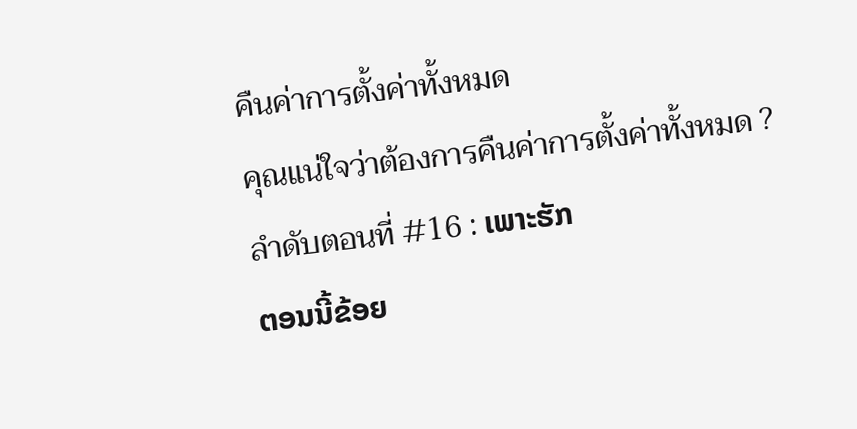คืนค่าการตั้งค่าทั้งหมด
คุณแน่ใจว่าต้องการคืนค่าการตั้งค่าทั้งหมด ?
ลำดับตอนที่ #16 : ເພາະຮັກ
ຕອນນີ້ຂ້ອຍ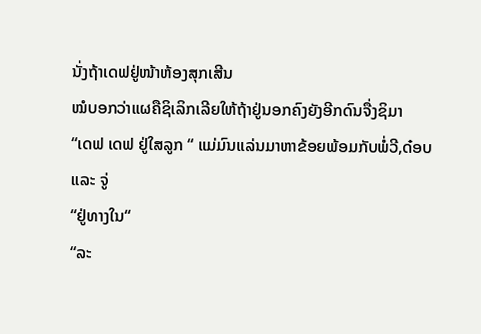ນັ່ງຖ້າເດຟຢູ່ໜ້າຫ້ອງສຸກເສີນ
ໝໍບອກວ່າແຜຄືຊິເລິກເລີຍໃຫ້ຖ້າຢູ່ນອກຄົງຍັງອີກດົນຈື່ງຊິມາ
“ເດຟ ເດຟ ຢູ່ໃສລູກ “ ແມ່ມົນແລ່ນມາຫາຂ້ອຍພ້ອມກັບພໍ່ວີ,ດ໋ອບ
ແລະ ຈູ່
“ຢູ່ທາງໃນ“
“ລະ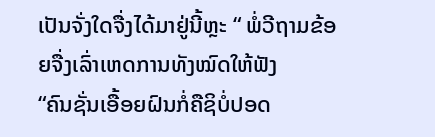ເປັນຈັ່ງໃດຈື່ງໄດ້ມາຢູ່ນີ້ຫຼະ “ ພໍ່ວີຖາມຂ້ອຍຈື່ງເລົ່າເຫດການທັງໝົດໃຫ້ຟັງ
“ຄົນຊັ່ນເອື້ອຍຝົນກໍ່ຄືຊິບໍ່ປອດ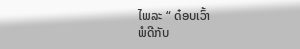ໄພລະ “ ດ໋ອບເວົ້າ
ພໍດີກັບ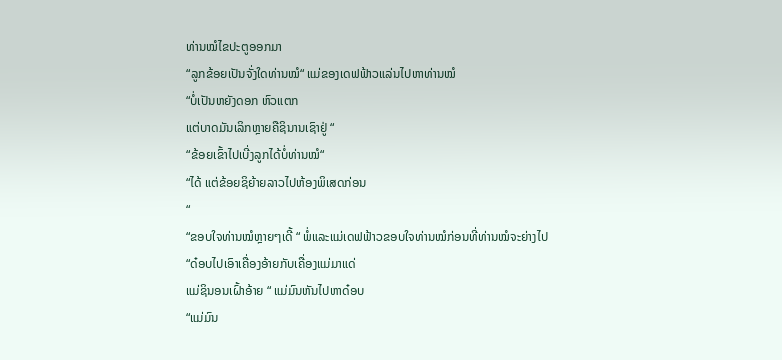ທ່ານໝໍໄຂປະຕູອອກມາ
“ລູກຂ້ອຍເປັນຈັ່ງໃດທ່ານໝໍ“ ແມ່ຂອງເດຟຟ້າວແລ່ນໄປຫາທ່ານໝໍ
“ບໍ່ເປັນຫຍັງດອກ ຫົວແຕກ
ແຕ່ບາດມັນເລິກຫຼາຍຄືຊິນານເຊົາຢູ່ “
“ຂ້ອຍເຂົ້າໄປເບີ່ງລູກໄດ້ບໍ່ທ່ານໝໍ“
“ໄດ້ ແຕ່ຂ້ອຍຊິຍ້າຍລາວໄປຫ້ອງພິເສດກ່ອນ
“
“ຂອບໃຈທ່ານໝໍຫຼາຍໆເດີ້ “ ພໍ່ແລະແມ່ເດຟຟ້າວຂອບໃຈທ່ານໝໍກ່ອນທີ່ທ່ານໝໍຈະຍ່າງໄປ
“ດ໋ອບໄປເອົາເຄື່ອງອ້າຍກັບເຄື່ອງແມ່ມາແດ່
ແມ່ຊິນອນເຝົ້າອ້າຍ “ ແມ່ມົນຫັນໄປຫາດ໋ອບ
“ແມ່ມົນ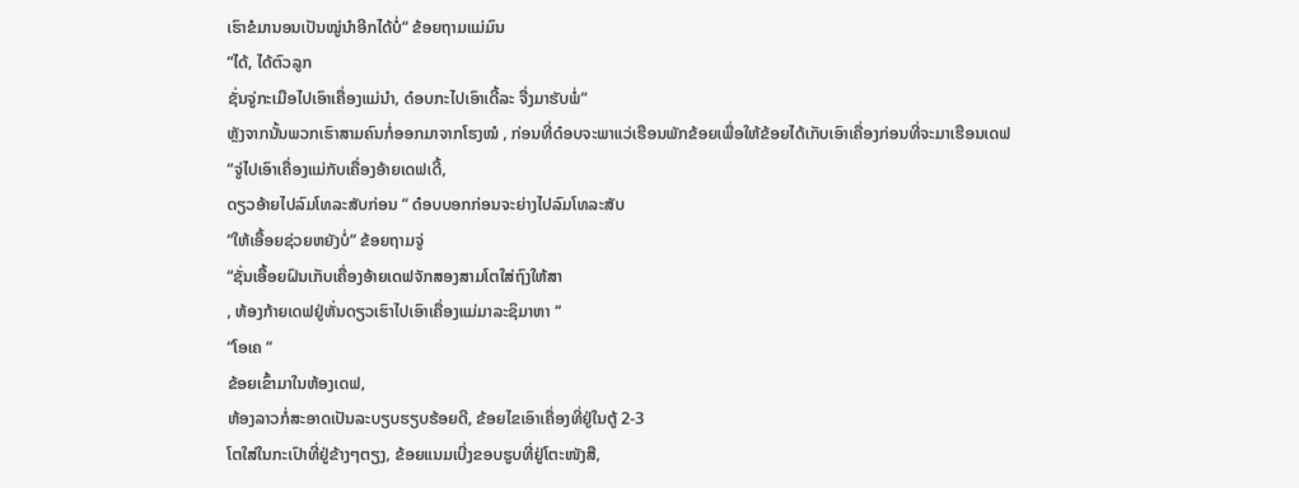ເຮົາຂໍມານອນເປັນໝູ່ນຳອີກໄດ້ບໍ່“ ຂ້ອຍຖາມແມ່ມົນ
“ໄດ້, ໄດ້ຕົວລູກ
ຊັ່ນຈູ່ກະເມືອໄປເອົາເຄື່ອງແມ່ນຳ, ດ໋ອບກະໄປເອົາເດີ້ລະ ຈື່ງມາຮັບພໍ່“
ຫຼັງຈາກນັ້ນພວກເຮົາສາມຄົນກໍ່ອອກມາຈາກໂຮງໝໍ , ກ່ອນທີ່ດ໋ອບຈະພາແວ່ເຮືອນພັກຂ້ອຍເພື່ອໃຫ້ຂ້ອຍໄດ້ເກັບເອົາເຄື່ອງກ່ອນທີ່ຈະມາເຮືອນເດຟ
“ຈູ່ໄປເອົາເຄື່ອງແມ່ກັບເຄື່ອງອ້າຍເດຟເດີ້,
ດຽວອ້າຍໄປລົມໂທລະສັບກ່ອນ “ ດ໋ອບບອກກ່ອນຈະຍ່າງໄປລົມໂທລະສັບ
“ໃຫ້ເອື້ອຍຊ່ວຍຫຍັງບໍ່“ ຂ້ອຍຖາມຈູ່
“ຊັ່ນເອື້ອຍຝົນເກັບເຄື່ອງອ້າຍເດຟຈັກສອງສາມໂຕໃສ່ຖົງໃຫ້ສາ
, ຫ້ອງກ້າຍເດຟຢູ່ຫັ່ນດຽວເຮົາໄປເອົາເຄື່ອງແມ່ມາລະຊິມາຫາ “
“ໂອເຄ “
ຂ້ອຍເຂົ້າມາໃນຫ້ອງເດຟ,
ຫ້ອງລາວກໍ່ສະອາດເປັນລະບຽບຮຽບຮ້ອຍດີ, ຂ້ອຍໄຂເອົາເຄື່ອງທີ່ຢູ່ໃນຕູ້ 2-3
ໂຕໃສ່ໃນກະເປົາທີ່ຢູ່ຂ້າງໆຕຽງ, ຂ້ອຍແນມເບີ່ງຂອບຮູບທີ່ຢູ່ໂຕະໜັງສື,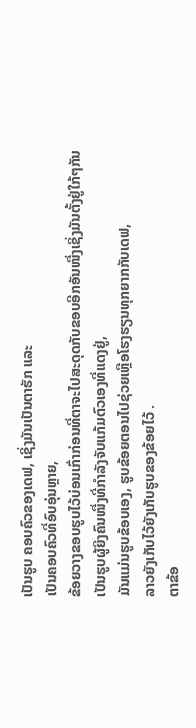ເປັນຮູບ ຄອບຄົວຂອງເດຟ, ເຊິ່ງມັນເປັນຕາຮັກ ແລະ
ເປັນຄອບຄົວທີ່ອົບອຸ່ນຫຼາຍ,
ຂ້ອຍວາງຂອບຮູບໄວ້ບ່ອນເກົ່າກ່ອນທີ່ຕາຈະໄປສະດຸດກັບຂອບອີກອັນໜື່ງເຊິ່ງມັນຕັ້ງຢູ່ໃກ້ໆກັນ
ເປັນຮູບຜູ້ຍິງຄົນໜື່ງທີ່ກຳລັງຈັບແກ້ມຕົວເອງທີ່ແດງຢູ່,
ມັນແມ່ນຮູບຂ້ອບເອງ, ຮູບຂ້ອຍຕອນໄປຊ່ວຍເຫຼືອໂຮງຮຽນທຸກຍາກກັບເດຟ,
ລາວຍັງເກັບໄວ້ຍັງເກັບຮູບຂອງຂ້ອຍໄວ້ .
ຕາຂ້ອ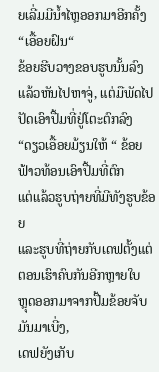ຍເລີ່ມມີນ້ຳໄຫຼອອກມາອີກຄັ້ງ
“ເອື້ອຍຝົນ“
ຂ້ອຍຮີບວາງຂອບຮູບນັ້ນລົງ
ແລ້ວຫັນໄປຫາຈູ່, ແຕ່ມືພັດໄປປັດເອົາປື້ມທີ່ຢູ່ໂຕະຕົກລົງ
“ດຽວເອື້ອຍມ້ຽນໃຫ້ “ ຂ້ອຍຟ້າວທ້ອນເອົາປື້ມທີ່ຕົກ
ແຕ່ແລ້ວຮູບຖ່າຍທີ່ມີທັງຮູບຂ້ອຍ
ແລະຮູບທີ່ຖ່າຍກັບເດຟຕັ້ງແຕ່ຕອນເຮົາຄົບກັນອີກຫຼາຍໃບ
ຫຼຸດອອກມາຈາກປື້ມຂ້ອຍຈັບມັນມາເບີ່ງ,
ເດຟຍັງເກັບ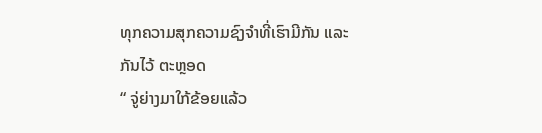ທຸກຄວາມສຸກຄວາມຊົງຈຳທີ່ເຮົາມີກັນ ແລະ ກັນໄວ້ ຕະຫຼອດ
“ ຈູ່ຍ່າງມາໃກ້ຂ້ອຍແລ້ວ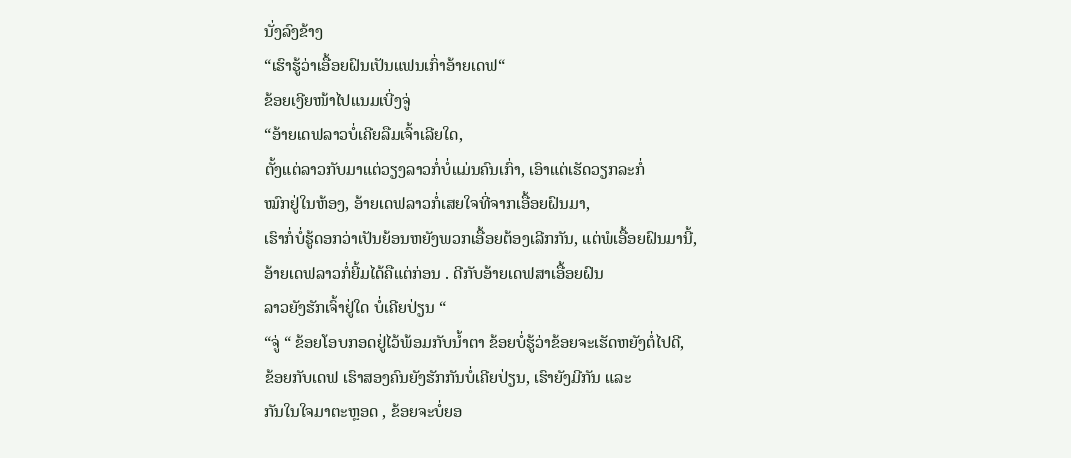ນັ່ງລົງຂ້າງ
“ເຮົາຮູ້ວ່າເອື້ອຍຝົນເປັນແຟນເກົ່າອ້າຍເດຟ“
ຂ້ອຍເງີຍໜ້າໄປແນມເບີ່ງຈູ່
“ອ້າຍເດຟລາວບໍ່ເຄີຍລືມເຈົ້າເລີຍໃດ,
ຕັ້ງແຕ່ລາວກັບມາແຕ່ວຽງລາວກໍ່ບໍ່ແມ່ນຄົນເກົ່າ, ເອົາແຕ່ເຮັດວຽກລະກໍ່
ໝົກຢູ່ໃນຫ້ອງ, ອ້າຍເດຟລາວກໍ່ເສຍໃຈທີ່ຈາກເອື້ອຍຝົນມາ,
ເຮົາກໍ່ບໍ່ຮູ້ດອກວ່າເປັນຍ້ອນຫຍັງພວກເອື້ອຍຕ້ອງເລີກກັນ, ແຕ່ພໍເອື້ອຍຝົນມານີ້,
ອ້າຍເດຟລາວກໍ່ຍີ້ມໄດ້ຄືແຕ່ກ່ອນ . ດີກັບອ້າຍເດຟສາເອື້ອຍຝົນ
ລາວຍັງຮັກເຈົ້າຢູ່ໃດ ບໍ່ເຄີຍປ່ຽນ “
“ຈູ່ “ ຂ້ອຍໂອບກອດຢູ່ໄວ້ພ້ອມກັບນ້ຳຕາ ຂ້ອຍບໍ່ຮູ້ວ່າຂ້ອຍຈະເຮັດຫຍັງຕໍ່ໄປດີ,
ຂ້ອຍກັບເດຟ ເຮົາສອງຄົນຍັງຮັກກັນບໍ່ເຄີຍປ່ຽນ, ເຮົາຍັງມີກັນ ແລະ
ກັນໃນໃຈມາຕະຫຼອດ , ຂ້ອຍຈະບໍ່ຍອ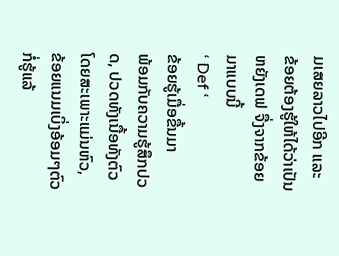ມເສຍລາວໄປອີກ ແລະ
ຂ້ອຍຕ້ອງຮູ້ໃຫ້ໄດ້ວ່າເປັນຫຍັງເດຟ ຈື່ງຈາກຂ້ອຍມາແບບນີ້
‘ Def ‘
ຂ້ອຍຮູ້ເມື່ອຂື້ນມາ
ພ້ອມກັບຄວາມຮູ້ສຶກປວດ, ປວດທັງເນື້ອທັງຕົວ ໂດຍສະເພາະແມ່ນຫົວ,
ຂ້ອຍແນມເບິ່ງອ້ອມໆຕົວກໍ່ຮູ້ແລ້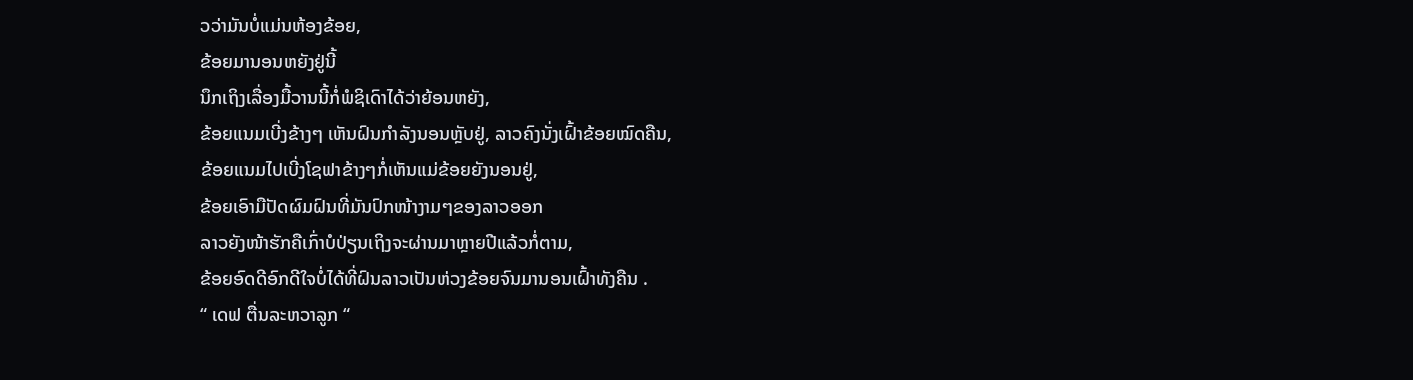ວວ່າມັນບໍ່ແມ່ນຫ້ອງຂ້ອຍ,
ຂ້ອຍມານອນຫຍັງຢູ່ນີ້
ນຶກເຖິງເລື່ອງມື້ວານນີ້ກໍ່ພໍຊິເດົາໄດ້ວ່າຍ້ອນຫຍັງ,
ຂ້ອຍແນມເບີ່ງຂ້າງໆ ເຫັນຝົນກຳລັງນອນຫຼັບຢູ່, ລາວຄົງນັ່ງເຝົ້າຂ້ອຍໝົດຄືນ,
ຂ້ອຍແນມໄປເບີ່ງໂຊຟາຂ້າງໆກໍ່ເຫັນແມ່ຂ້ອຍຍັງນອນຢູ່,
ຂ້ອຍເອົາມືປັດຜົມຝົນທີ່ມັນປົກໜ້າງາມໆຂອງລາວອອກ
ລາວຍັງໜ້າຮັກຄືເກົ່າບໍປ່ຽນເຖິງຈະຜ່ານມາຫຼາຍປີແລ້ວກໍ່ຕາມ,
ຂ້ອຍອົດດີອົກດີໃຈບໍ່ໄດ້ທີ່ຝົນລາວເປັນຫ່ວງຂ້ອຍຈົນມານອນເຝົ້າທັງຄືນ .
“ ເດຟ ຕື່ນລະຫວາລູກ “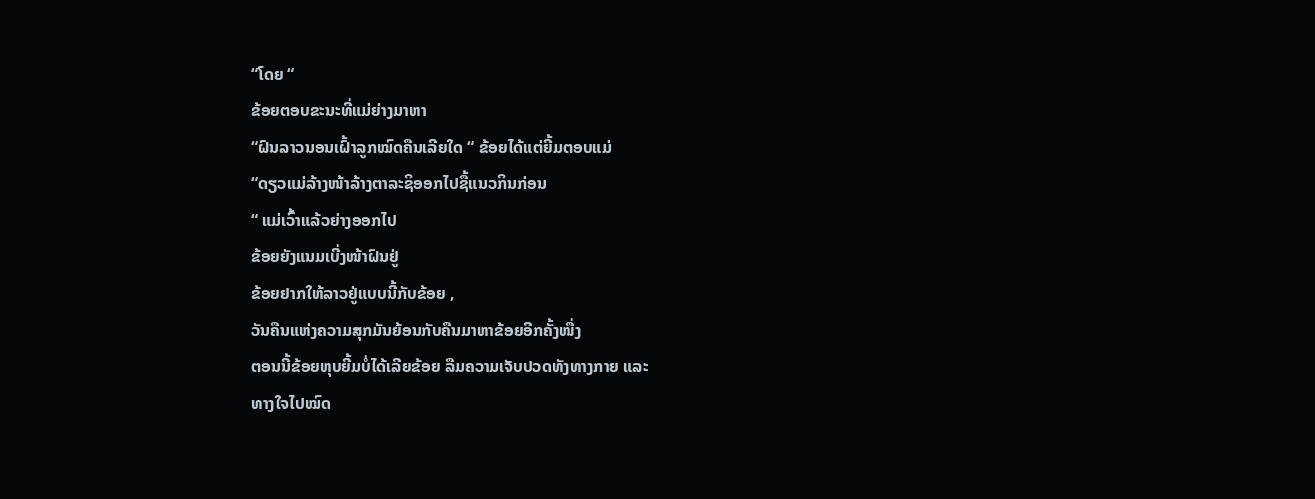“ໂດຍ “
ຂ້ອຍຕອບຂະນະທີ່ແມ່ຍ່າງມາຫາ
“ຝົນລາວນອນເຝົ້າລູກໝົດຄືນເລີຍໃດ “ ຂ້ອຍໄດ້ແຕ່ຍີ້ມຕອບແມ່
“ດຽວແມ່ລ້າງໜ້າລ້າງຕາລະຊິອອກໄປຊື້ແນວກິນກ່ອນ
“ ແມ່ເວົ້າແລ້ວຍ່າງອອກໄປ
ຂ້ອຍຍັງແນມເບີ່ງໜ້າຝົນຢູ່
ຂ້ອຍຢາກໃຫ້ລາວຢູ່ແບບນີ້ກັບຂ້ອຍ ,
ວັນຄືນແຫ່ງຄວາມສຸກມັນຍ້ອນກັບຄືນມາຫາຂ້ອຍອີກຄັ້ງໜື່ງ
ຕອນນີ້ຂ້ອຍຫຸບຍີ້ມບໍ່ໄດ້ເລີຍຂ້ອຍ ລືມຄວາມເຈັບປວດທັງທາງກາຍ ແລະ
ທາງໃຈໄປໝົດ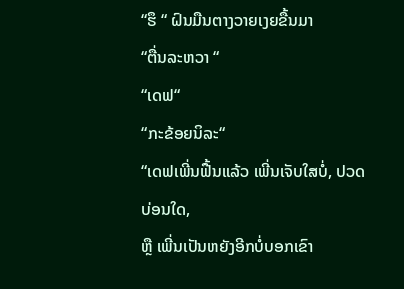“ຮຶ “ ຝົນມືນຕາງວາຍເງຍຂື້ນມາ
“ຕື່ນລະຫວາ “
“ເດຟ“
“ກະຂ້ອຍນິລະ“
“ເດຟເພີ່ນຟື້ນແລ້ວ ເພີ່ນເຈັບໃສບໍ່, ປວດບ່ອນໃດ,
ຫຼື ເພີ່ນເປັນຫຍັງອີກບໍ່ບອກເຂົາ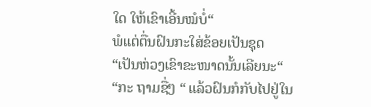ໃດ ໃຫ້ເຂົາເອີ້ນໝໍບໍ່“
ພໍແຕ່ຕື່ນຝົນກະໃສ່ຂ້ອຍເປັນຊຸດ
“ເປັນຫ່ວງເຂົາຂະໜາດນັ້ນເລີຍນະ“
“ກະ ຖາມຊື່ໆ “ ແລ້ວຝົນກໍກັບໄປຢູ່ໃນ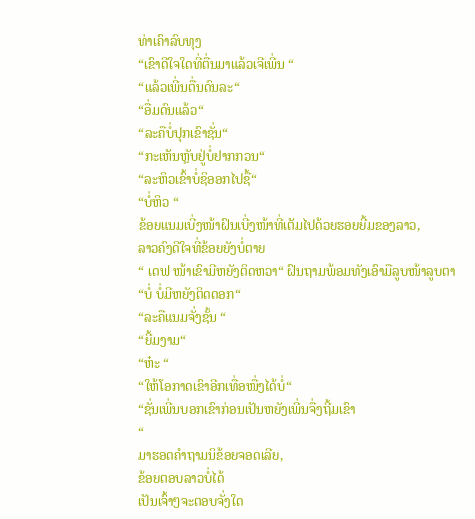ທ່າເຄົາລົບທຸງ
“ເຂົາດີໃຈໃດທີ່ຕື່ນມາແລ້ວເຈີເພີ່ນ “
“ແລ້ວເພີ່ນຕື່ນດົນລະ“
“ອື່ມດົນແລ້ວ“
“ລະຄືບໍ່ປຸກເຂົາຊັ່ນ“
“ກະເຫັນຫຼັບຢູ່ບໍ່ຢາກກວນ“
“ລະຫິວເຂົ້າບໍ່ຊິອອກໄປຊື້“
“ບໍ່ຫິວ “
ຂ້ອຍແນມເບີ່ງໜ້າຝົນເບີ່ງໜ້າທີ່ເຕັມໄປດ້ວຍຮອຍຍີ້ມຂອງລາວ,
ລາວຄົງດີໃຈທີ່ຂ້ອຍຍັງບໍ່ຕາຍ
“ ເດຟ ໜ້າເຂົາມີຫຍັງຕິດຫວາ“ ຝົນຖາມພ້ອມທັງເອົາມືລູບໜ້າລູບຕາ
“ບໍ່ ບໍ່ມີຫຍັງຕິດດອກ“
“ລະຄືແນມຈັ່ງຊັ້ນ “
“ຍີ້ມງາມ“
“ຫ໋ະ “
“ໃຫ້ໂອກາດເຂົາອີກເທື່ອໜື່ງໄດ້ບໍ່“
“ຊັ່ນເພີ່ນບອກເຂົາກ່ອນເປັນຫຍັງເພີ່ນຈື່ງຖີ້ມເຂົາ
“
ມາຮອດຄຳຖາມນິຂ້ອຍຈອດເລີຍ,
ຂ້ອຍຕອບລາວບໍ່ໄດ້
ເປັນເຈົ້າໆຈະຕອບຈັ່ງໃດ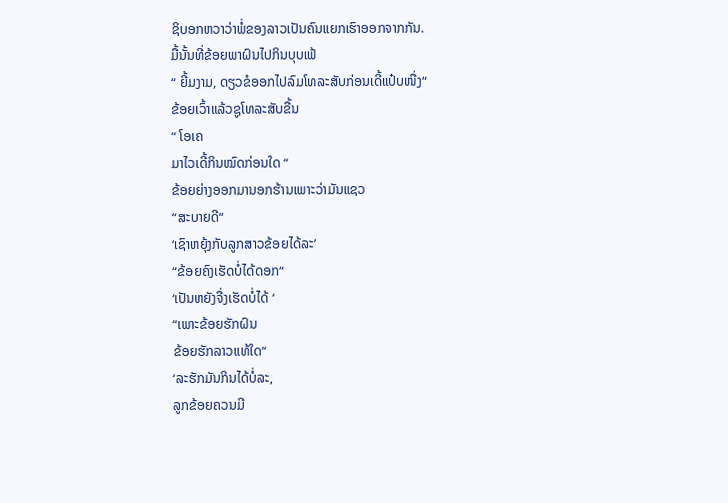ຊິບອກຫວາວ່າພໍ່ຂອງລາວເປັນຄົນແຍກເຮົາອອກຈາກກັນ.
ມື້ນັ້ນທີ່ຂ້ອຍພາຝົນໄປກິນບຸບເຟ້
“ ຍີ້ມງາມ, ດຽວຂໍອອກໄປລົມໂທລະສັບກ່ອນເດີ້ແປ໋ບໜື່ງ“
ຂ້ອຍເວົ້າແລ້ວຊູໂທລະສັບຂື້ນ
“ ໂອເຄ
ມາໄວເດີ້ກິນໝົດກ່ອນໃດ “
ຂ້ອຍຍ່າງອອກມານອກຮ້ານເພາະວ່າມັນແຊວ
“ສະບາຍດີ“
‘ເຊົາຫຍຸ້ງກັບລູກສາວຂ້ອຍໄດ້ລະ’
“ຂ້ອຍຄົງເຮັດບໍ່ໄດ້ດອກ“
‘ເປັນຫຍັງຈື່ງເຮັດບໍ່ໄດ້ ‘
“ເພາະຂ້ອຍຮັກຝົນ
ຂ້ອຍຮັກລາວແທ້ໃດ“
‘ລະຮັກມັນກິນໄດ້ບໍ່ລະ,
ລູກຂ້ອຍຄວນມີ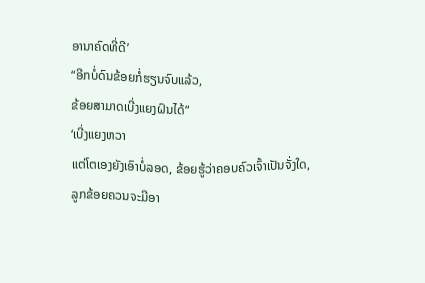ອານາຄົດທີ່ດີ’
“ອີກບໍ່ດົນຂ້ອຍກໍ່ຮຽນຈົບແລ້ວ,
ຂ້ອຍສາມາດເບີ່ງແຍງຝົນໄດ້“
‘ເບີ່ງແຍງຫວາ
ແຕ່ໂຕເອງຍັງເອົາບໍ່ລອດ, ຂ້ອຍຮູ້ວ່າຄອບຄົວເຈົ້າເປັນຈັ່ງໃດ,
ລູກຂ້ອຍຄວນຈະມີອາ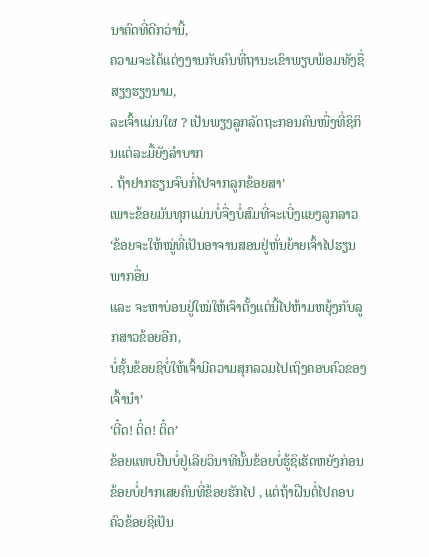ນາຄົດທີ່ດີກວ່ານີ້,
ຄວາມຈະໄດ້ແຕ່ງງານກັບຄົນທີ່ຖານະເຂົາພຽບພ້ອມທັງຊື່ສຽງຮຽງນາມ,
ລະເຈົ້າແມ່ນໃຜ ? ເປັນພຽງລູກລັດຖະກອນຄົນໜື່ງທີ່ຊິກິນແຕ່ລະມື້ຍັງລຳບາກ
. ຖ້າຢາກຮຽນຈົບກໍ່ໄປຈາກລູກຂ້ອຍສາ’
ເພາະຂ້ອຍມັນທຸກແມ່ນບໍ່ຈື່ງບໍ່ສົມທີ່ຈະເບີ່ງແຍງລູກລາວ
‘ຂ້ອຍຈະໃຫ້ໝູ່ທີ່ເປັນອາຈານສອນຢູ່ຫັ່ນຍ້າຍເຈົ້າໄປຮຽນພາກອື່ນ
ແລະ ຈະຫາບ່ອນຢູ່ໃໝ່ໃຫ້ເຈົາຕັ້ງແຕ່ນີ້ໄປຫ້າມຫຍຸ້ງກັບລູກສາວຂ້ອຍອີກ,
ບໍ່ຊັ້ນຂ້ອຍຊິບໍ່ໃຫ້ເຈົ້າມີຄວາມສຸກລວມໄປເຖິງຄອບຄົວຂອງເຈົ້ານຳ’
‘ຕີ໋ດ! ຕິ໋ດ! ຕິ໋ດ’
ຂ້ອຍແທບຢືນບໍ່ຢູ່ເລີຍວິນາທີນັ້ນຂ້ອຍບໍ່ຮູ້ຊິເຮັດຫຍັງກ່ອນ
ຂ້ອຍບໍ່ຢາກເສຍຄົນທີ່ຂ້ອຍຮັກໄປ , ແຕ່ຖ້າຝືນຕໍ່ໄປຄອບຄົວຂ້ອຍຊິເປັນ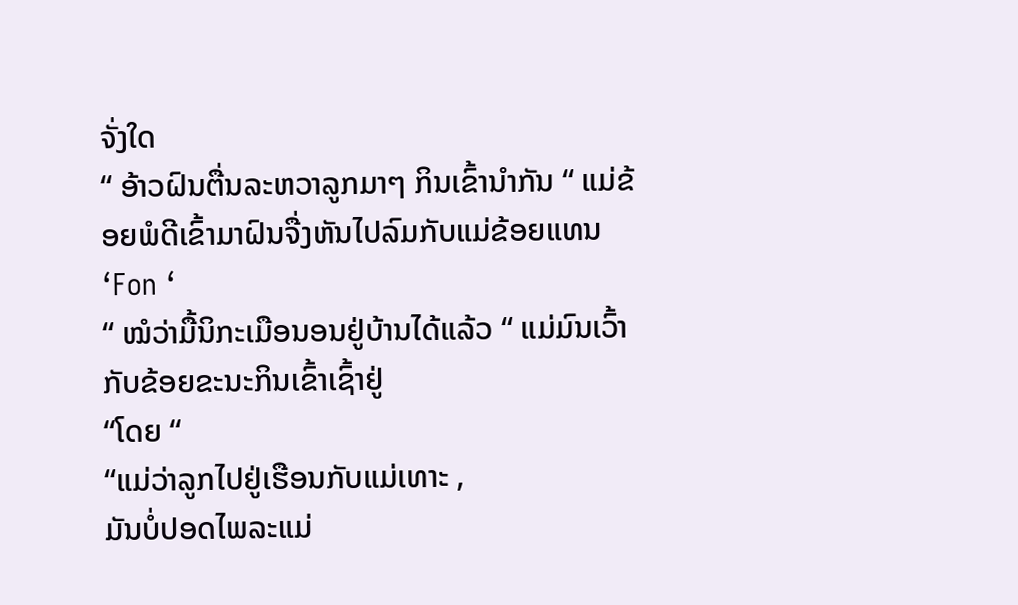ຈັ່ງໃດ
“ ອ້າວຝົນຕື່ນລະຫວາລູກມາໆ ກິນເຂົ້ານຳກັນ “ ແມ່ຂ້ອຍພໍດີເຂົ້າມາຝົນຈື່ງຫັນໄປລົມກັບແມ່ຂ້ອຍແທນ
‘Fon ‘
“ ໝໍວ່າມື້ນິກະເມືອນອນຢູ່ບ້ານໄດ້ແລ້ວ “ ແມ່ມົນເວົ້າກັບຂ້ອຍຂະນະກິນເຂົ້າເຊົ້າຢູ່
“ໂດຍ “
“ແມ່ວ່າລູກໄປຢູ່ເຮືອນກັບແມ່ເທາະ ,
ມັນບໍ່ປອດໄພລະແມ່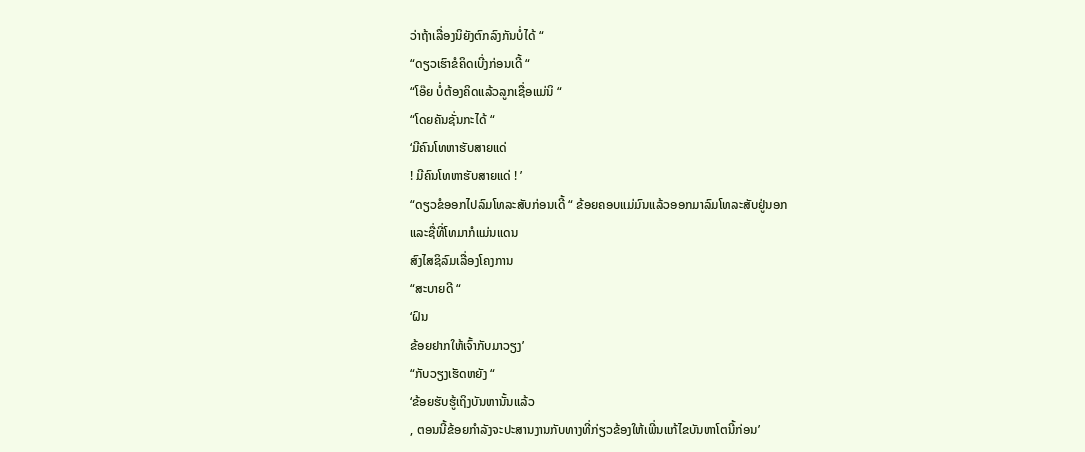ວ່າຖ້າເລື່ອງນິຍັງຕົກລົງກັນບໍ່ໄດ້ “
“ດຽວເຮົາຂໍຄິດເບີ່ງກ່ອນເດີ້ “
“ໂອ໊ຍ ບໍ່ຕ້ອງຄິດແລ້ວລູກເຊື່ອແມ່ນິ “
“ໂດຍຄັນຊັ່ນກະໄດ້ “
‘ມີຄົນໂທຫາຮັບສາຍແດ່
! ມີຄົນໂທຫາຮັບສາຍແດ່ ! ’
“ດຽວຂໍອອກໄປລົມໂທລະສັບກ່ອນເດີ້ “ ຂ້ອຍຄອບແມ່ມົນແລ້ວອອກມາລົມໂທລະສັບຢູ່ນອກ
ແລະຊື່ທີ່ໂທມາກໍແມ່ນແດນ
ສົງໄສຊິລົມເລື່ອງໂຄງການ
“ສະບາຍດີ “
‘ຝົນ
ຂ້ອຍຢາກໃຫ້ເຈົ້າກັບມາວຽງ’
“ກັບວຽງເຮັດຫຍັງ “
‘ຂ້ອຍຮັບຮູ້ເຖິງບັນຫານັ້ນແລ້ວ
, ຕອນນີ້ຂ້ອຍກຳລັງຈະປະສານງານກັບທາງທີ່ກ່ຽວຂ້ອງໃຫ້ເພີ່ນແກ້ໄຂບັນຫາໂຕນີ້ກ່ອນ’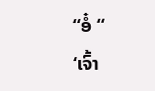“ອໍ໋ “
‘ເຈົ້າ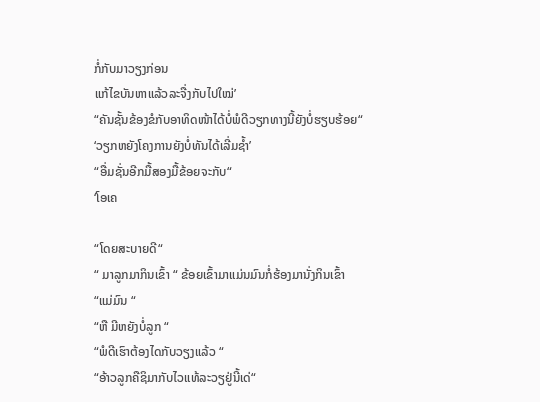ກໍ່ກັບມາວຽງກ່ອນ
ແກ້ໄຂບັນຫາແລ້ວລະຈື່ງກັບໄປໃໝ່’
“ຄັນຊັ້ນຂ້ອງຂໍກັບອາທິດໜ້າໄດ້ບໍ່ພໍດີວຽກທາງນີ້ຍັງບໍ່ຮຽບຮ້ອຍ“
‘ວຽກຫຍັງໂຄງການຍັງບໍ່ທັນໄດ້ເລີ່ມຊ້ຳ’
“ອື່ມຊັ່ນອີກມື້ສອງມື້ຂ້ອຍຈະກັບ“
‘ໂອເຄ

“ໂດຍສະບາຍດີ“
“ ມາລູກມາກິນເຂົ້າ “ ຂ້ອຍເຂົ້າມາແມ່ນມົນກໍ່ຮ້ອງມານັ່ງກິນເຂົ້າ
“ແມ່ມົນ “
“ຫື ມີຫຍັງບໍ່ລູກ “
“ພໍດີເຮົາຕ້ອງໄດກັບວຽງແລ້ວ “
“ອ້າວລູກຄືຊິມາກັບໄວແທ້ລະວຽຢູ່ນີ້ເດ່“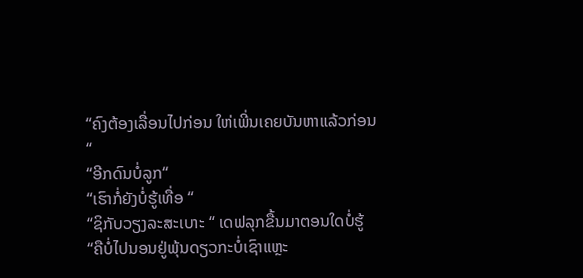“ຄົງຕ້ອງເລື່ອນໄປກ່ອນ ໃຫ່ເພີ່ນເຄຍບັນຫາແລ້ວກ່ອນ
“
“ອີກດົນບໍ່ລູກ“
“ເຮົາກໍ່ຍັງບໍ່ຮູ້ເທື່ອ “
“ຊິກັບວຽງລະສະເບາະ “ ເດຟລຸກຂື້ນມາຕອນໃດບໍ່ຮູ້
“ຄືບໍ່ໄປນອນຢູ່ພຸ້ນດຽວກະບໍ່ເຊົາແຫຼະ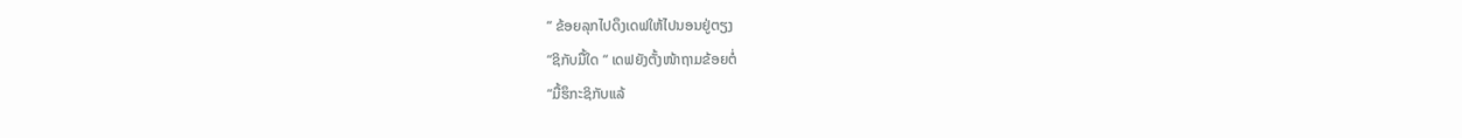“ ຂ້ອຍລຸກໄປດຶງເດຟໃຫ້ໄປນອນຢູ່ຕຽງ
“ຊິກັບມື້ໃດ “ ເດຟຍັງຕັ້ງໜ້າຖາມຂ້ອຍຕໍ່
“ມື້ຮຶກະຊິກັບແລ້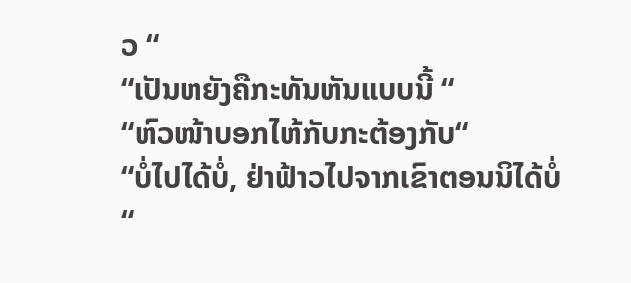ວ “
“ເປັນຫຍັງຄືກະທັນຫັນແບບນີ້ “
“ຫົວໜ້າບອກໄຫ້ກັບກະຕ້ອງກັບ“
“ບໍ່ໄປໄດ້ບໍ່, ຢ່າຟ້າວໄປຈາກເຂົາຕອນນິໄດ້ບໍ່
“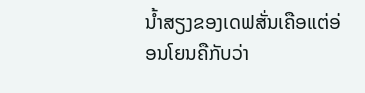ນ້ຳສຽງຂອງເດຟສັ່ນເຄືອແຕ່ອ່ອນໂຍນຄືກັບວ່າ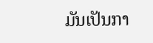ມັນເປັນກາ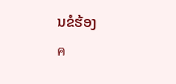ນຂໍຮ້ອງ
ค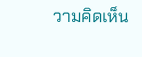วามคิดเห็น